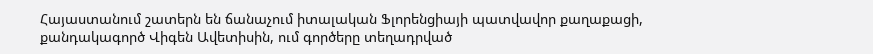Հայաստանում շատերն են ճանաչում իտալական Ֆլորենցիայի պատվավոր քաղաքացի, քանդակագործ Վիգեն Ավետիսին, ում գործերը տեղադրված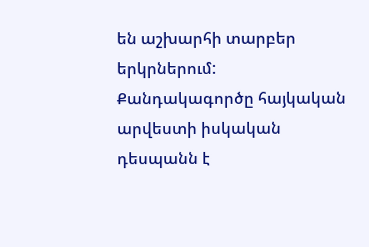են աշխարհի տարբեր երկրներում: Քանդակագործը հայկական արվեստի իսկական դեսպանն է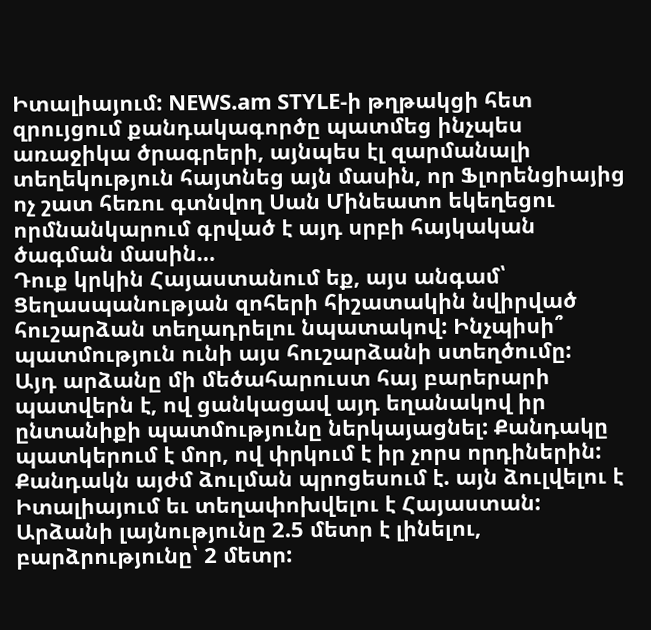Իտալիայում: NEWS.am STYLE-ի թղթակցի հետ զրույցում քանդակագործը պատմեց ինչպես առաջիկա ծրագրերի, այնպես էլ զարմանալի տեղեկություն հայտնեց այն մասին, որ Ֆլորենցիայից ոչ շատ հեռու գտնվող Սան Մինեատո եկեղեցու որմնանկարում գրված է այդ սրբի հայկական ծագման մասին…
Դուք կրկին Հայաստանում եք, այս անգամ՝ Ցեղասպանության զոհերի հիշատակին նվիրված հուշարձան տեղադրելու նպատակով: Ինչպիսի՞ պատմություն ունի այս հուշարձանի ստեղծումը:
Այդ արձանը մի մեծահարուստ հայ բարերարի պատվերն է, ով ցանկացավ այդ եղանակով իր ընտանիքի պատմությունը ներկայացնել: Քանդակը պատկերում է մոր, ով փրկում է իր չորս որդիներին: Քանդակն այժմ ձուլման պրոցեսում է. այն ձուլվելու է Իտալիայում եւ տեղափոխվելու է Հայաստան: Արձանի լայնությունը 2.5 մետր է լինելու, բարձրությունը՝ 2 մետր: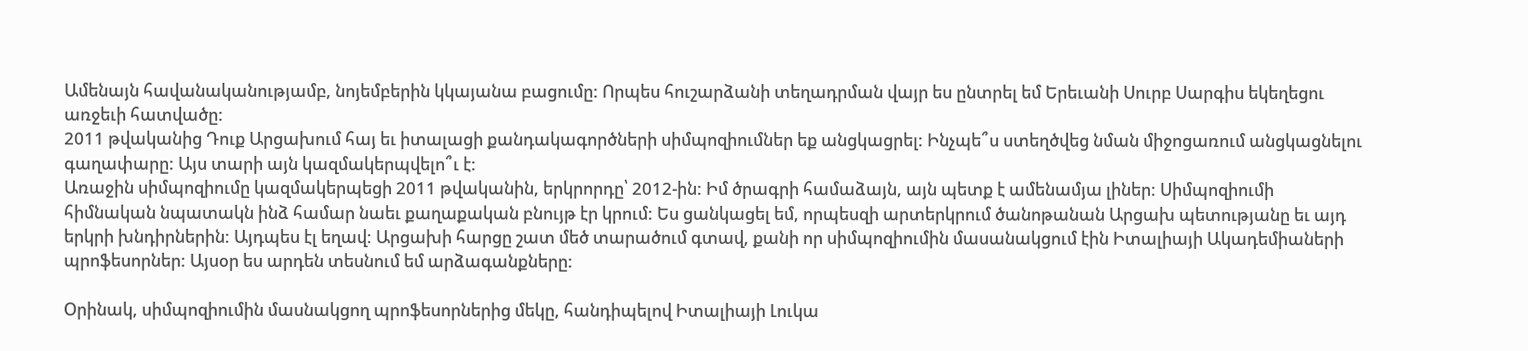Ամենայն հավանականությամբ, նոյեմբերին կկայանա բացումը: Որպես հուշարձանի տեղադրման վայր ես ընտրել եմ Երեւանի Սուրբ Սարգիս եկեղեցու առջեւի հատվածը:
2011 թվականից Դուք Արցախում հայ եւ իտալացի քանդակագործների սիմպոզիումներ եք անցկացրել: Ինչպե՞ս ստեղծվեց նման միջոցառում անցկացնելու գաղափարը: Այս տարի այն կազմակերպվելո՞ւ է:
Առաջին սիմպոզիումը կազմակերպեցի 2011 թվականին, երկրորդը՝ 2012-ին: Իմ ծրագրի համաձայն, այն պետք է ամենամյա լիներ: Սիմպոզիումի հիմնական նպատակն ինձ համար նաեւ քաղաքական բնույթ էր կրում: Ես ցանկացել եմ, որպեսզի արտերկրում ծանոթանան Արցախ պետությանը եւ այդ երկրի խնդիրներին: Այդպես էլ եղավ: Արցախի հարցը շատ մեծ տարածում գտավ, քանի որ սիմպոզիումին մասանակցում էին Իտալիայի Ակադեմիաների պրոֆեսորներ: Այսօր ես արդեն տեսնում եմ արձագանքները:

Օրինակ, սիմպոզիումին մասնակցող պրոֆեսորներից մեկը, հանդիպելով Իտալիայի Լուկա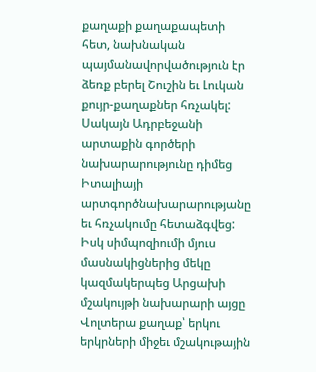քաղաքի քաղաքապետի հետ, նախնական պայմանավորվածություն էր ձեռք բերել Շուշին եւ Լուկան քույր-քաղաքներ հռչակել: Սակայն Ադրբեջանի արտաքին գործերի նախարարությունը դիմեց Իտալիայի արտգործնախարարությանը եւ հռչակումը հետաձգվեց: Իսկ սիմպոզիումի մյուս մասնակիցներից մեկը կազմակերպեց Արցախի մշակույթի նախարարի այցը Վոլտերա քաղաք՝ երկու երկրների միջեւ մշակութային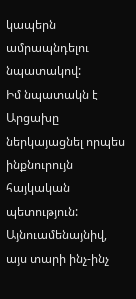կապերն ամրապնդելու նպատակով:
Իմ նպատակն է Արցախը ներկայացնել որպես ինքնուրույն հայկական պետություն: Այնուամենայնիվ, այս տարի ինչ-ինչ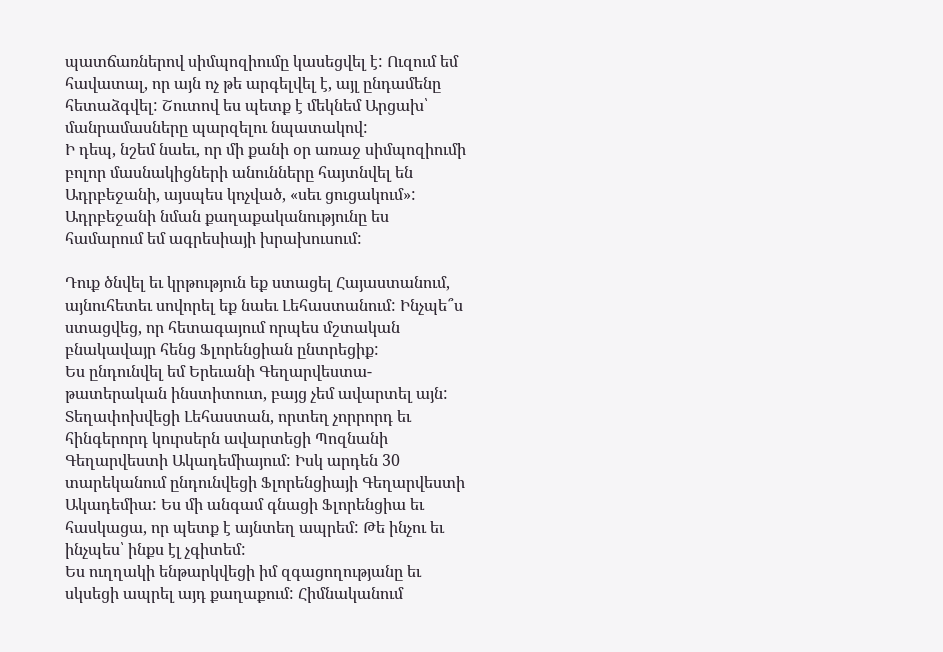պատճառներով սիմպոզիումը կասեցվել է: Ուզում եմ հավատալ, որ այն ոչ թե արգելվել է, այլ ընդամենը հետաձգվել: Շուտով ես պետք է մեկնեմ Արցախ՝ մանրամասները պարզելու նպատակով:
Ի դեպ, նշեմ նաեւ, որ մի քանի օր առաջ սիմպոզիումի բոլոր մասնակիցների անունները հայտնվել են Ադրբեջանի, այսպես կոչված, «սեւ ցուցակում»: Ադրբեջանի նման քաղաքականությունը ես համարում եմ ագրեսիայի խրախուսում:

Դուք ծնվել եւ կրթություն եք ստացել Հայաստանում, այնուհետեւ սովորել եք նաեւ Լեհաստանում: Ինչպե՞ս ստացվեց, որ հետագայում որպես մշտական բնակավայր հենց Ֆլորենցիան ընտրեցիք:
Ես ընդունվել եմ Երեւանի Գեղարվեստա-թատերական ինստիտուտ, բայց չեմ ավարտել այն: Տեղափոխվեցի Լեհաստան, որտեղ չորրորդ եւ հինգերորդ կուրսերն ավարտեցի Պոզնանի Գեղարվեստի Ակադեմիայում: Իսկ արդեն 30 տարեկանում ընդունվեցի Ֆլորենցիայի Գեղարվեստի Ակադեմիա: Ես մի անգամ գնացի Ֆլորենցիա եւ հասկացա, որ պետք է այնտեղ ապրեմ: Թե ինչու եւ ինչպես՝ ինքս էլ չգիտեմ:
Ես ուղղակի ենթարկվեցի իմ զգացողությանը եւ սկսեցի ապրել այդ քաղաքում: Հիմնականում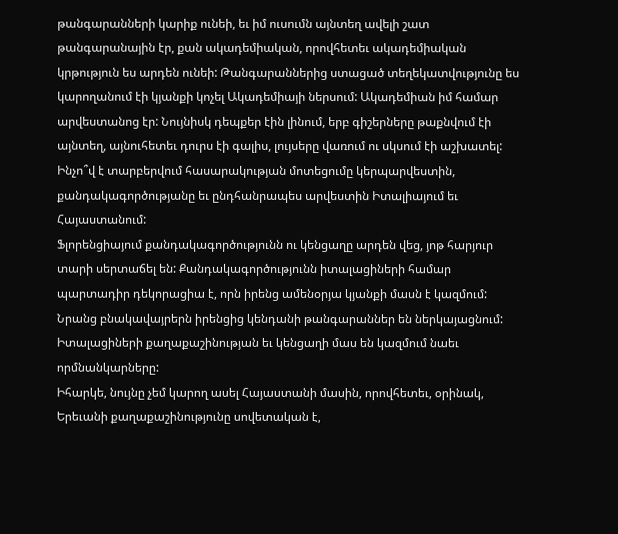թանգարանների կարիք ունեի, եւ իմ ուսումն այնտեղ ավելի շատ թանգարանային էր, քան ակադեմիական, որովհետեւ ակադեմիական կրթություն ես արդեն ունեի: Թանգարաններից ստացած տեղեկատվությունը ես կարողանում էի կյանքի կոչել Ակադեմիայի ներսում: Ակադեմիան իմ համար արվեստանոց էր: Նույնիսկ դեպքեր էին լինում, երբ գիշերները թաքնվում էի այնտեղ, այնուհետեւ դուրս էի գալիս, լույսերը վառում ու սկսում էի աշխատել:
Ինչո՞վ է տարբերվում հասարակության մոտեցումը կերպարվեստին, քանդակագործությանը եւ ընդհանրապես արվեստին Իտալիայում եւ Հայաստանում:
Ֆլորենցիայում քանդակագործությունն ու կենցաղը արդեն վեց, յոթ հարյուր տարի սերտաճել են: Քանդակագործությունն իտալացիների համար պարտադիր դեկորացիա է, որն իրենց ամենօրյա կյանքի մասն է կազմում: Նրանց բնակավայրերն իրենցից կենդանի թանգարաններ են ներկայացնում: Իտալացիների քաղաքաշինության եւ կենցաղի մաս են կազմում նաեւ որմնանկարները:
Իհարկե, նույնը չեմ կարող ասել Հայաստանի մասին, որովհետեւ, օրինակ, Երեւանի քաղաքաշինությունը սովետական է,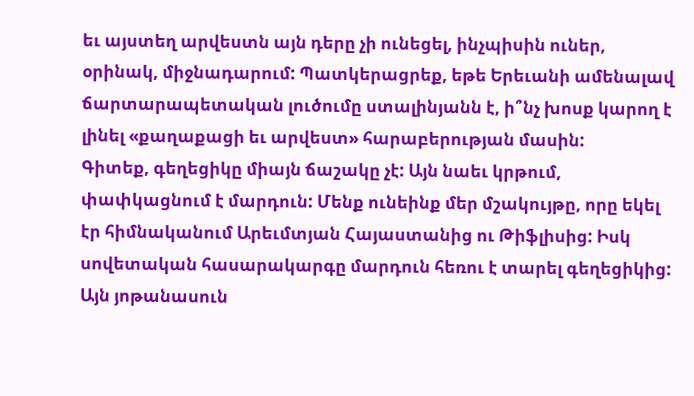եւ այստեղ արվեստն այն դերը չի ունեցել, ինչպիսին ուներ, օրինակ, միջնադարում: Պատկերացրեք, եթե Երեւանի ամենալավ ճարտարապետական լուծումը ստալինյանն է, ի՞նչ խոսք կարող է լինել «քաղաքացի եւ արվեստ» հարաբերության մասին:
Գիտեք, գեղեցիկը միայն ճաշակը չէ: Այն նաեւ կրթում, փափկացնում է մարդուն: Մենք ունեինք մեր մշակույթը, որը եկել էր հիմնականում Արեւմտյան Հայաստանից ու Թիֆլիսից: Իսկ սովետական հասարակարգը մարդուն հեռու է տարել գեղեցիկից: Այն յոթանասուն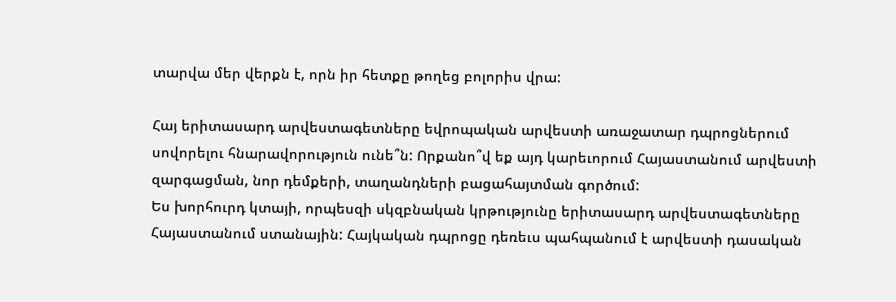տարվա մեր վերքն է, որն իր հետքը թողեց բոլորիս վրա:

Հայ երիտասարդ արվեստագետները եվրոպական արվեստի առաջատար դպրոցներում սովորելու հնարավորություն ունե՞ն: Որքանո՞վ եք այդ կարեւորում Հայաստանում արվեստի զարգացման, նոր դեմքերի, տաղանդների բացահայտման գործում:
Ես խորհուրդ կտայի, որպեսզի սկզբնական կրթությունը երիտասարդ արվեստագետները Հայաստանում ստանային: Հայկական դպրոցը դեռեւս պահպանում է արվեստի դասական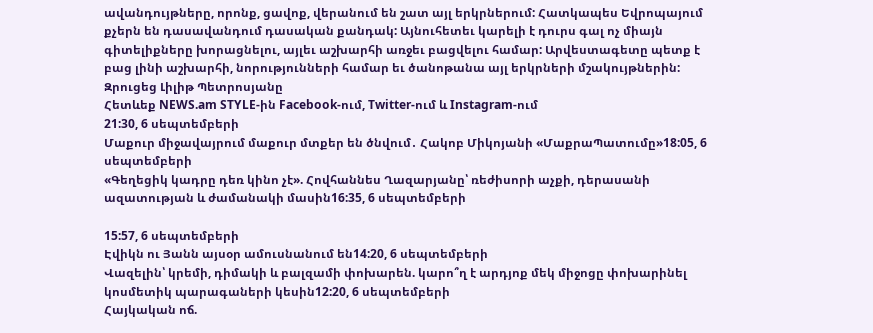ավանդույթները, որոնք, ցավոք, վերանում են շատ այլ երկրներում: Հատկապես Եվրոպայում քչերն են դասավանդում դասական քանդակ: Այնուհետեւ կարելի է դուրս գալ ոչ միայն գիտելիքները խորացնելու, այլեւ աշխարհի առջեւ բացվելու համար: Արվեստագետը պետք է բաց լինի աշխարհի, նորությունների համար եւ ծանոթանա այլ երկրների մշակույթներին:
Զրուցեց Լիլիթ Պետրոսյանը
Հետևեք NEWS.am STYLE-ին Facebook-ում, Twitter-ում և Instagram-ում
21:30, 6 սեպտեմբերի
Մաքուր միջավայրում մաքուր մտքեր են ծնվում․ Հակոբ Միկոյանի «ՄաքրաՊատումը»18:05, 6 սեպտեմբերի
«Գեղեցիկ կադրը դեռ կինո չէ». Հովհաննես Ղազարյանը՝ ռեժիսորի աչքի, դերասանի ազատության և ժամանակի մասին16:35, 6 սեպտեմբերի

15:57, 6 սեպտեմբերի
Էվիկն ու Յանն այսօր ամուսնանում են14:20, 6 սեպտեմբերի
Վազելին՝ կրեմի, դիմակի և բալզամի փոխարեն. կարո՞ղ է արդյոք մեկ միջոցը փոխարինել կոսմետիկ պարագաների կեսին12:20, 6 սեպտեմբերի
Հայկական ոճ.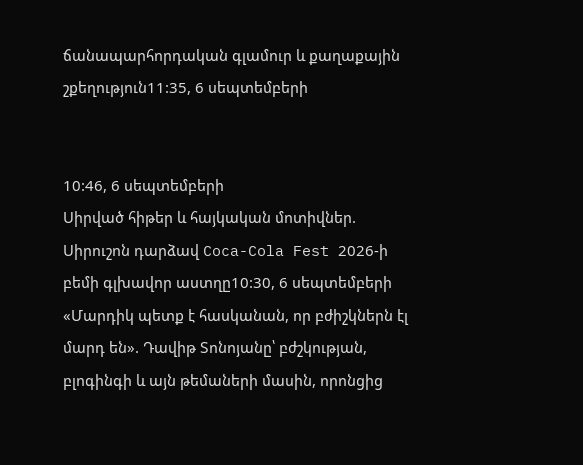ճանապարհորդական գլամուր և քաղաքային շքեղություն11:35, 6 սեպտեմբերի


10:46, 6 սեպտեմբերի
Սիրված հիթեր և հայկական մոտիվներ. Սիրուշոն դարձավ Coca-Cola Fest 2026-ի բեմի գլխավոր աստղը10:30, 6 սեպտեմբերի
«Մարդիկ պետք է հասկանան, որ բժիշկներն էլ մարդ են». Դավիթ Տոնոյանը՝ բժշկության, բլոգինգի և այն թեմաների մասին, որոնցից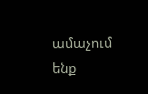ամաչում ենք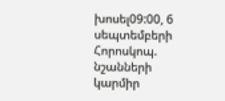խոսել09:00, 6 սեպտեմբերի
Հորոսկոպ. նշանների կարմիր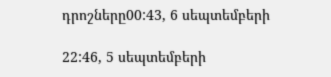դրոշները00:43, 6 սեպտեմբերի

22:46, 5 սեպտեմբերի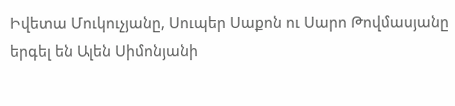Իվետա Մուկուչյանը, Սուպեր Սաքոն ու Սարո Թովմասյանը երգել են Ալեն Սիմոնյանի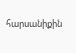հարսանիքին